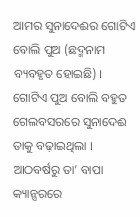ଆମର ସୁନାଦେଈର ଗୋଟିଏ ବୋଲି ପୁଅ (ଛଦ୍ମନାମ ବ୍ୟବହୃତ ହୋଇଛି) । ଗୋଟିଏ ପୁଅ ବୋଲି ବହୁତ ଗେଲବସରରେ ସୁନାଦେଈ ତାକୁ ବଢ଼ାଇଥିଲା । ଆଠବର୍ଷରୁ ତା’ ବାପା କ୍ୟାନ୍ସରରେ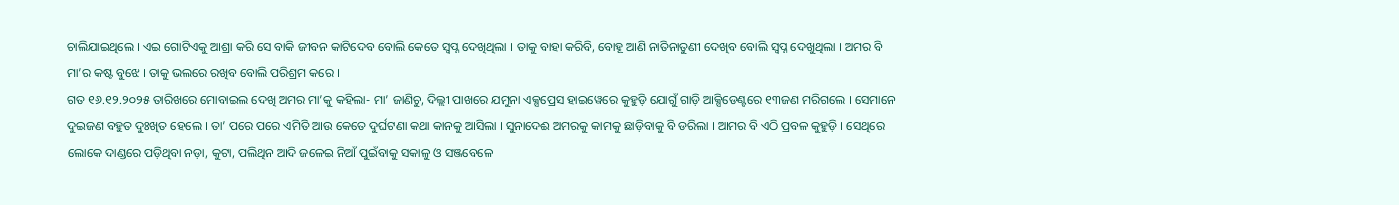ଚାଲିଯାଇଥିଲେ । ଏଇ ଗୋଟିଏକୁ ଆଶ୍ରା କରି ସେ ବାକି ଜୀବନ କାଟିଦେବ ବୋଲି କେତେ ସ୍ୱପ୍ନ ଦେଖିଥିଲା । ତାକୁ ବାହା କରିବି, ବୋହୂ ଆଣି ନାତିନାତୁଣୀ ଦେଖିବ ବୋଲି ସ୍ୱପ୍ନ ଦେଖୁଥିଲା । ଅମର ବି ମା’ର କଷ୍ଟ ବୁଝେ । ତାକୁ ଭଲରେ ରଖିବ ବୋଲି ପରିଶ୍ରମ କରେ ।
ଗତ ୧୬.୧୨.୨୦୨୫ ତାରିଖରେ ମୋବାଇଲ ଦେଖି ଅମର ମା’କୁ କହିଲା- ମା’ ଜାଣିଚୁ, ଦିଲ୍ଲୀ ପାଖରେ ଯମୁନା ଏକ୍ସପ୍ରେସ ହାଇୱେରେ କୁହୁଡ଼ି ଯୋଗୁଁ ଗାଡ଼ି ଆକ୍ସିଡେଣ୍ଟରେ ୧୩ଜଣ ମରିଗଲେ । ସେମାନେ ଦୁଇଜଣ ବହୁତ ଦୁଃଖିତ ହେଲେ । ତା’ ପରେ ପରେ ଏମିତି ଆଉ କେତେ ଦୁର୍ଘଟଣା କଥା କାନକୁ ଆସିଲା । ସୁନାଦେଈ ଅମରକୁ କାମକୁ ଛାଡ଼ିବାକୁ ବି ଡରିଲା । ଆମର ବି ଏଠି ପ୍ରବଳ କୁହୁଡ଼ି । ସେଥିରେ ଲୋକେ ଦାଣ୍ଡରେ ପଡ଼ିଥିବା ନଡ଼ା, କୁଟା, ପଲିଥିନ ଆଦି ଜଳେଇ ନିଆଁ ପୁଇଁବାକୁ ସକାଳୁ ଓ ସଞ୍ଜବେଳେ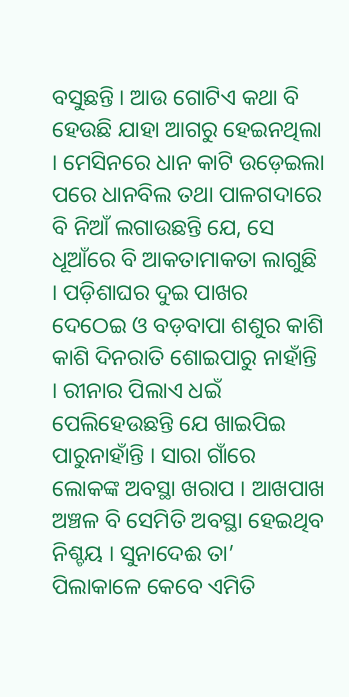ବସୁଛନ୍ତି । ଆଉ ଗୋଟିଏ କଥା ବି ହେଉଛି ଯାହା ଆଗରୁ ହେଇନଥିଲା । ମେସିନରେ ଧାନ କାଟି ଉଡ଼େଇଲା ପରେ ଧାନବିଲ ତଥା ପାଳଗଦାରେ ବି ନିଆଁ ଲଗାଉଛନ୍ତି ଯେ, ସେ ଧୂଆଁରେ ବି ଆକତାମାକତା ଲାଗୁଛି । ପଡ଼ିଶାଘର ଦୁଇ ପାଖର ଦେଠେଇ ଓ ବଡ଼ବାପା ଶଶୁର କାଶି କାଶି ଦିନରାତି ଶୋଇପାରୁ ନାହାଁନ୍ତି । ରୀନାର ପିଲାଏ ଧଇଁ ପେଲିହେଉଛନ୍ତି ଯେ ଖାଇପିଇ ପାରୁନାହାଁନ୍ତି । ସାରା ଗାଁରେ ଲୋକଙ୍କ ଅବସ୍ଥା ଖରାପ । ଆଖପାଖ ଅଞ୍ଚଳ ବି ସେମିତି ଅବସ୍ଥା ହେଇଥିବ ନିଶ୍ଚୟ । ସୁନାଦେଈ ତା’ ପିଲାକାଳେ କେବେ ଏମିତି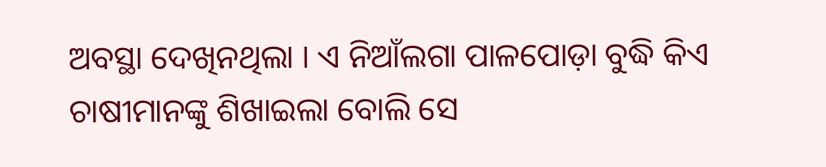ଅବସ୍ଥା ଦେଖିନଥିଲା । ଏ ନିଆଁଲଗା ପାଳପୋଡ଼ା ବୁଦ୍ଧି କିଏ ଚାଷୀମାନଙ୍କୁ ଶିଖାଇଲା ବୋଲି ସେ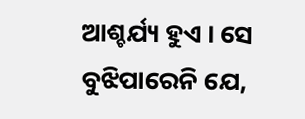ଆଶ୍ଚର୍ଯ୍ୟ ହୁଏ । ସେ ବୁଝିପାରେନି ଯେ,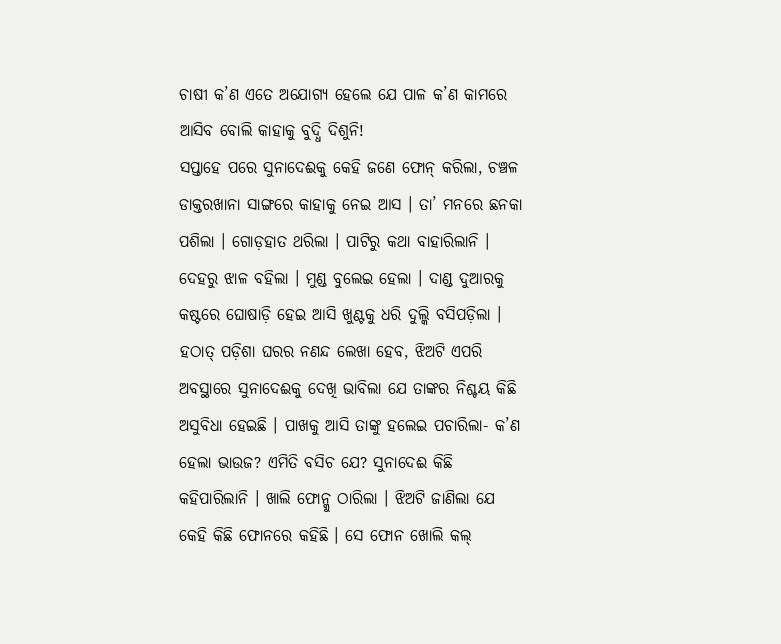ଚାଷୀ କ’ଣ ଏତେ ଅଯୋଗ୍ୟ ହେଲେ ଯେ ପାଳ କ’ଣ କାମରେ ଆସିବ ବୋଲି କାହାକୁ ବୁଦ୍ଧି ଦିଶୁନି!
ସପ୍ତାହେ ପରେ ସୁନାଦେଈକୁ କେହି ଜଣେ ଫୋନ୍ କରିଲା, ଚଞ୍ଚଳ ଡାକ୍ତରଖାନା ସାଙ୍ଗରେ କାହାକୁ ନେଇ ଆସ । ତା’ ମନରେ ଛନକା ପଶିଲା । ଗୋଡ଼ହାତ ଥରିଲା । ପାଟିରୁ କଥା ବାହାରିଲାନି । ଦେହରୁ ଝାଳ ବହିଲା । ମୁଣ୍ଡ ବୁଲେଇ ହେଲା । ଦାଣ୍ଡ ଦୁଆରକୁ କଷ୍ଟରେ ଘୋଷାଡ଼ି ହେଇ ଆସି ଖୁଣ୍ଟକୁ ଧରି ଦୁଲ୍କି ବସିପଡ଼ିଲା । ହଠାତ୍ ପଡ଼ିଶା ଘରର ନଣନ୍ଦ ଲେଖା ହେବ, ଝିଅଟି ଏପରି ଅବସ୍ଥାରେ ସୁନାଦେଈକୁ ଦେଖି ଭାବିଲା ଯେ ତାଙ୍କର ନିଶ୍ଚୟ କିଛି ଅସୁବିଧା ହେଇଛି । ପାଖକୁ ଆସି ତାଙ୍କୁ ହଲେଇ ପଚାରିଲା- କ’ଣ ହେଲା ଭାଉଜ? ଏମିତି ବସିଚ ଯେ? ସୁନାଦେଈ କିଛି କହିପାରିଲାନି । ଖାଲି ଫୋନ୍କୁ ଠାରିଲା । ଝିଅଟି ଜାଣିଲା ଯେ କେହି କିଛି ଫୋନରେ କହିଛି । ସେ ଫୋନ ଖୋଲି କଲ୍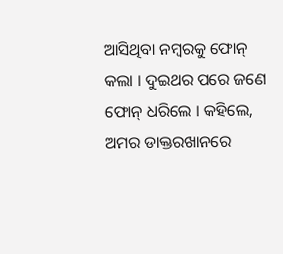ଆସିଥିବା ନମ୍ବରକୁ ଫୋନ୍ କଲା । ଦୁଇଥର ପରେ ଜଣେ ଫୋନ୍ ଧରିଲେ । କହିଲେ, ଅମର ଡାକ୍ତରଖାନରେ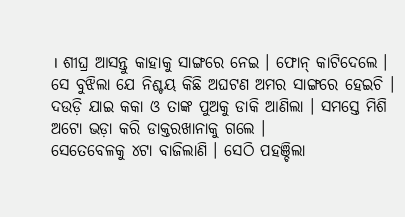। ଶୀଘ୍ର ଆସନ୍ତୁ କାହାକୁ ସାଙ୍ଗରେ ନେଇ । ଫୋନ୍ କାଟିଦେଲେ । ସେ ବୁଝିଲା ଯେ ନିଶ୍ଚୟ କିଛି ଅଘଟଣ ଅମର ସାଙ୍ଗରେ ହେଇଚି । ଦଉଡ଼ି ଯାଇ କକା ଓ ତାଙ୍କ ପୁଅକୁ ଡାକି ଆଣିଲା । ସମସ୍ତେ ମିଶି ଅଟୋ ଭଡ଼ା କରି ଡାକ୍ତରଖାନାକୁ ଗଲେ ।
ସେତେବେଳକୁ ୪ଟା ବାଜିଲାଣି । ସେଠି ପହଞ୍ଚିଲା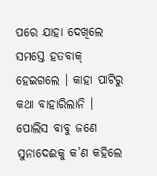ପରେ ଯାହା ଦେଖିଲେ ସମସ୍ତେ ହତବାକ୍ ହେଇଗଲେ । କାହା ପାଟିରୁ କଥା ବାହାରିଲାନି । ପୋଲିସ ବାବୁ ଜଣେ ସୁନାଦେଈକୁ କ’ଣ କହିଲେ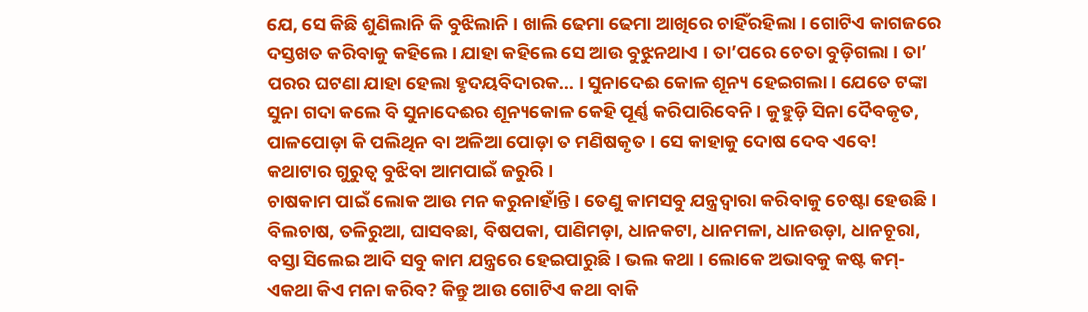ଯେ, ସେ କିଛି ଶୁଣିଲାନି କି ବୁଝିଲାନି । ଖାଲି ଢେମା ଢେମା ଆଖିରେ ଚାହିଁରହିଲା । ଗୋଟିଏ କାଗଜରେ ଦସ୍ତଖତ କରିବାକୁ କହିଲେ । ଯାହା କହିଲେ ସେ ଆଉ ବୁଝୁନଥାଏ । ତା’ପରେ ଚେତା ବୁଡ଼ିଗଲା । ତା’ ପରର ଘଟଣା ଯାହା ହେଲା ହୃଦୟବିଦାରକ... । ସୁନାଦେଈ କୋଳ ଶୂନ୍ୟ ହେଇଗଲା । ଯେତେ ଟଙ୍କା ସୁନା ଗଦା କଲେ ବି ସୁନାଦେଈର ଶୂନ୍ୟକୋଳ କେହି ପୂର୍ଣ୍ଣ କରିପାରିବେନି । କୁହୁଡ଼ି ସିନା ଦୈବକୃତ, ପାଳପୋଡ଼ା କି ପଲିଥିନ ବା ଅଳିଆ ପୋଡ଼ା ତ ମଣିଷକୃତ । ସେ କାହାକୁ ଦୋଷ ଦେବ ଏବେ! କଥାଟାର ଗୁରୁତ୍ୱ ବୁଝିବା ଆମପାଇଁ ଜରୁରି ।
ଚାଷକାମ ପାଇଁ ଲୋକ ଆଉ ମନ କରୁନାହାଁନ୍ତି । ତେଣୁ କାମସବୁ ଯନ୍ତ୍ରଦ୍ୱାରା କରିବାକୁ ଚେଷ୍ଟା ହେଉଛି । ବିଲଚାଷ, ତଳିରୁଆ, ଘାସବଛା, ବିଷପକା, ପାଣିମଡ଼ା, ଧାନକଟା, ଧାନମଳା, ଧାନଉଡ଼ା, ଧାନଚୂରା, ବସ୍ତା ସିଲେଇ ଆଦି ସବୁ କାମ ଯନ୍ତ୍ରରେ ହେଇପାରୁଛି । ଭଲ କଥା । ଲୋକେ ଅଭାବକୁ କଷ୍ଟ କମ୍- ଏକଥା କିଏ ମନା କରିବ? କିନ୍ତୁ ଆଉ ଗୋଟିଏ କଥା ବାକି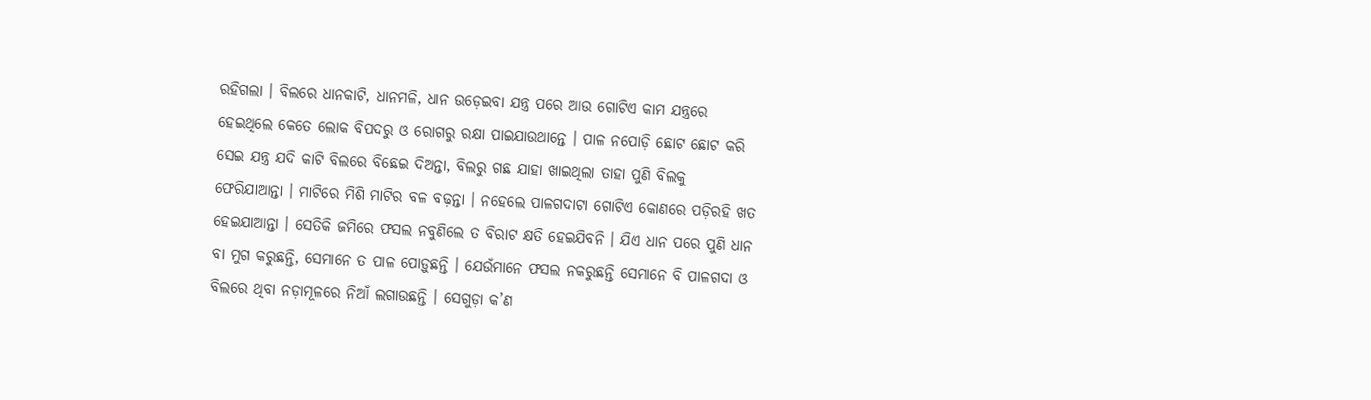ରହିଗଲା । ବିଲରେ ଧାନକାଟି, ଧାନମଳି, ଧାନ ଉଡ଼େଇବା ଯନ୍ତ୍ର ପରେ ଆଉ ଗୋଟିଏ କାମ ଯନ୍ତ୍ରରେ ହେଇଥିଲେ କେତେ ଲୋକ ବିପଦରୁ ଓ ରୋଗରୁ ରକ୍ଷା ପାଇଯାଉଥାନ୍ତେ । ପାଳ ନପୋଡ଼ି ଛୋଟ ଛୋଟ କରି ସେଇ ଯନ୍ତ୍ର ଯଦି କାଟି ବିଲରେ ବିଛେଇ ଦିଅନ୍ତା, ବିଲରୁ ଗଛ ଯାହା ଖାଇଥିଲା ତାହା ପୁଣି ବିଲକୁ ଫେରିଯାଆନ୍ତା । ମାଟିରେ ମିଶି ମାଟିର ବଳ ବଢ଼ନ୍ତା । ନହେଲେ ପାଳଗଦାଟା ଗୋଟିଏ କୋଣରେ ପଡ଼ିରହି ଖତ ହେଇଯାଆନ୍ତା । ସେତିକି ଜମିରେ ଫସଲ ନବୁଣିଲେ ତ ବିରାଟ କ୍ଷତି ହେଇଯିବନି । ଯିଏ ଧାନ ପରେ ପୁଣି ଧାନ ବା ମୁଗ କରୁଛନ୍ତି, ସେମାନେ ତ ପାଳ ପୋଡ଼ୁଛନ୍ତି । ଯେଉଁମାନେ ଫସଲ ନକରୁଛନ୍ତି ସେମାନେ ବି ପାଳଗଦା ଓ ବିଲରେ ଥିବା ନଡ଼ାମୂଳରେ ନିଆଁ ଲଗାଉଛନ୍ତି । ସେଗୁଡ଼ା କ’ଣ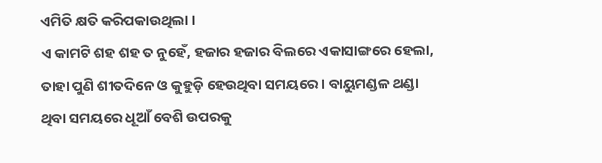ଏମିତି କ୍ଷତି କରିପକାଉଥିଲା ।
ଏ କାମଟି ଶହ ଶହ ତ ନୁହେଁ, ହଜାର ହଜାର ବିଲରେ ଏକାସାଙ୍ଗରେ ହେଲା, ତାହା ପୁଣି ଶୀତଦିନେ ଓ କୁହୁଡ଼ି ହେଉଥିବା ସମୟରେ । ବାୟୁମଣ୍ଡଳ ଥଣ୍ଡା ଥିବା ସମୟରେ ଧୂଆଁ ବେଶି ଉପରକୁ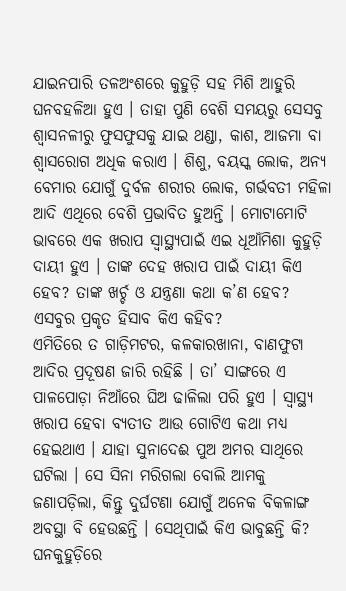ଯାଇନପାରି ତଳଅଂଶରେ କୁହୁଡ଼ି ସହ ମିଶି ଆହୁରି ଘନବହଳିଆ ହୁଏ । ତାହା ପୁଣି ବେଶି ସମୟରୁ ସେସବୁ ଶ୍ୱାସନଳୀରୁ ଫୁସଫୁସକୁ ଯାଇ ଥଣ୍ଡା, କାଶ, ଆଜମା ବା ଶ୍ୱାସରୋଗ ଅଧିକ କରାଏ । ଶିଶୁ, ବୟସ୍କ ଲୋକ, ଅନ୍ୟ ବେମାର ଯୋଗୁଁ ଦୁର୍ବଳ ଶରୀର ଲୋକ, ଗର୍ଭବତୀ ମହିଳା ଆଦି ଏଥିରେ ବେଶି ପ୍ରଭାବିତ ହୁଅନ୍ତି । ମୋଟାମୋଟି ଭାବରେ ଏକ ଖରାପ ସ୍ୱାସ୍ଥ୍ୟପାଇଁ ଏଇ ଧୂଆଁମିଶା କୁହୁଡ଼ି ଦାୟୀ ହୁଏ । ତାଙ୍କ ଦେହ ଖରାପ ପାଇଁ ଦାୟୀ କିଏ ହେବ? ତାଙ୍କ ଖର୍ଚ୍ଚ ଓ ଯନ୍ତ୍ରଣା କଥା କ’ଣ ହେବ? ଏସବୁର ପ୍ରକୃତ ହିସାବ କିଏ କହିବ?
ଏମିତିରେ ତ ଗାଡ଼ିମଟର, କଳକାରଖାନା, ବାଣଫୁଟା ଆଦିର ପ୍ରଦୂଷଣ ଜାରି ରହିଛି । ତା’ ସାଙ୍ଗରେ ଏ ପାଳପୋଡ଼ା ନିଆଁରେ ଘିଅ ଢାଳିଲା ପରି ହୁଏ । ସ୍ୱାସ୍ଥ୍ୟ ଖରାପ ହେବା ବ୍ୟତୀତ ଆଉ ଗୋଟିଏ କଥା ମଧ୍ୟ ହେଇଥାଏ । ଯାହା ସୁନାଦେଈ ପୁଅ ଅମର ସାଥିରେ ଘଟିଲା । ସେ ସିନା ମରିଗଲା ବୋଲି ଆମକୁ ଜଣାପଡ଼ିଲା, କିନ୍ତୁ ଦୁର୍ଘଟଣା ଯୋଗୁଁ ଅନେକ ବିକଳାଙ୍ଗ ଅବସ୍ଥା ବି ହେଉଛନ୍ତି । ସେଥିପାଇଁ କିଏ ଭାବୁଛନ୍ତି କି? ଘନକୁହୁଡ଼ିରେ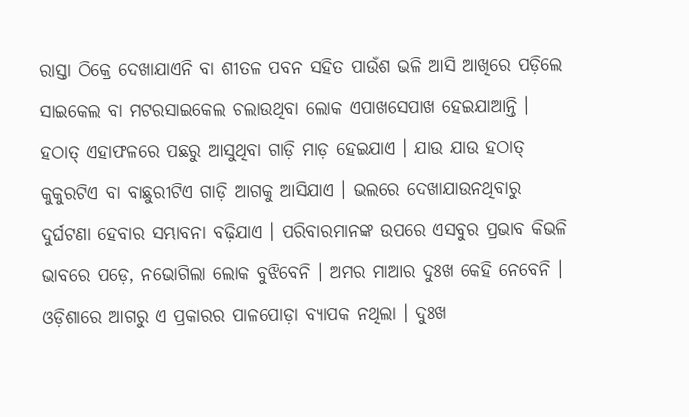ରାସ୍ତା ଠିକ୍ରେ ଦେଖାଯାଏନି ବା ଶୀତଳ ପବନ ସହିତ ପାଉଁଶ ଭଳି ଆସି ଆଖିରେ ପଡ଼ିଲେ ସାଇକେଲ ବା ମଟରସାଇକେଲ ଚଲାଉଥିବା ଲୋକ ଏପାଖସେପାଖ ହେଇଯାଆନ୍ତି । ହଠାତ୍ ଏହାଫଳରେ ପଛରୁ ଆସୁଥିବା ଗାଡ଼ି ମାଡ଼ ହେଇଯାଏ । ଯାଉ ଯାଉ ହଠାତ୍ କୁକୁରଟିଏ ବା ବାଛୁରୀଟିଏ ଗାଡ଼ି ଆଗକୁ ଆସିଯାଏ । ଭଲରେ ଦେଖାଯାଉନଥିବାରୁ ଦୁର୍ଘଟଣା ହେବାର ସମ୍ଭାବନା ବଢ଼ିଯାଏ । ପରିବାରମାନଙ୍କ ଉପରେ ଏସବୁର ପ୍ରଭାବ କିଭଳି ଭାବରେ ପଡ଼େ, ନଭୋଗିଲା ଲୋକ ବୁଝିବେନି । ଅମର ମାଆର ଦୁଃଖ କେହି ନେବେନି ।
ଓଡ଼ିଶାରେ ଆଗରୁ ଏ ପ୍ରକାରର ପାଳପୋଡ଼ା ବ୍ୟାପକ ନଥିଲା । ଦୁଃଖ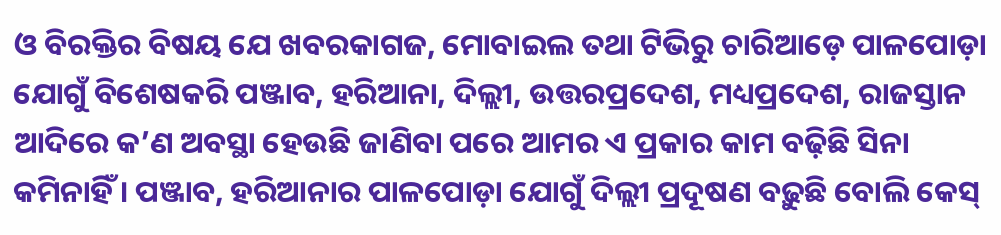ଓ ବିରକ୍ତିର ବିଷୟ ଯେ ଖବରକାଗଜ, ମୋବାଇଲ ତଥା ଟିଭିରୁ ଚାରିଆଡ଼େ ପାଳପୋଡ଼ା ଯୋଗୁଁ ବିଶେଷକରି ପଞ୍ଜାବ, ହରିଆନା, ଦିଲ୍ଲୀ, ଉତ୍ତରପ୍ରଦେଶ, ମଧ୍ୟପ୍ରଦେଶ, ରାଜସ୍ତାନ ଆଦିରେ କ’ଣ ଅବସ୍ଥା ହେଉଛି ଜାଣିବା ପରେ ଆମର ଏ ପ୍ରକାର କାମ ବଢ଼ିଛି ସିନା କମିନାହିଁ । ପଞ୍ଜାବ, ହରିଆନାର ପାଳପୋଡ଼ା ଯୋଗୁଁ ଦିଲ୍ଲୀ ପ୍ରଦୂଷଣ ବଢ଼ୁଛି ବୋଲି କେସ୍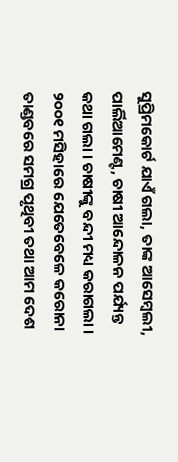ସୁପ୍ରିମକୋର୍ଟ ଯାଏଁ ଗଲା, ତାଙ୍କ ଆସେମ୍ବଲୀ, ପାର୍ଲିଆମେଣ୍ଟ, ଚାଷୀ ଆନ୍ଦୋଳନ ପର୍ଯ୍ୟନ୍ତ କଥା ଗଲା । ଚାଷୀଙ୍କୁ ବନ୍ଦୀ ମଧ୍ୟ କରାଗଲା । ୨୦୦୧ ମସିହାରେ ଯେତେବେଳେ କରୋନା ତାଣ୍ଡବରେ ସମଗ୍ର ପୃଥିବୀ ତଥା ଆମ ଦେଶ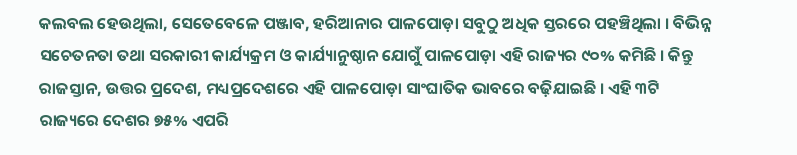କଲବଲ ହେଉଥିଲା, ସେତେବେଳେ ପଞ୍ଜାବ, ହରିଆନାର ପାଳପୋଡ଼ା ସବୁଠୁ ଅଧିକ ସ୍ତରରେ ପହଞ୍ଚିଥିଲା । ବିଭିନ୍ନ ସଚେତନତା ତଥା ସରକାରୀ କାର୍ଯ୍ୟକ୍ରମ ଓ କାର୍ଯ୍ୟାନୁଷ୍ଠାନ ଯୋଗୁଁ ପାଳପୋଡ଼ା ଏହି ରାଜ୍ୟର ୯୦% କମିଛି । କିନ୍ତୁ ରାଜସ୍ତାନ, ଉତ୍ତର ପ୍ରଦେଶ, ମଧ୍ୟପ୍ରଦେଶରେ ଏହି ପାଳପୋଡ଼ା ସାଂଘାତିକ ଭାବରେ ବଢ଼ିଯାଇଛି । ଏହି ୩ଟି ରାଜ୍ୟରେ ଦେଶର ୭୫% ଏପରି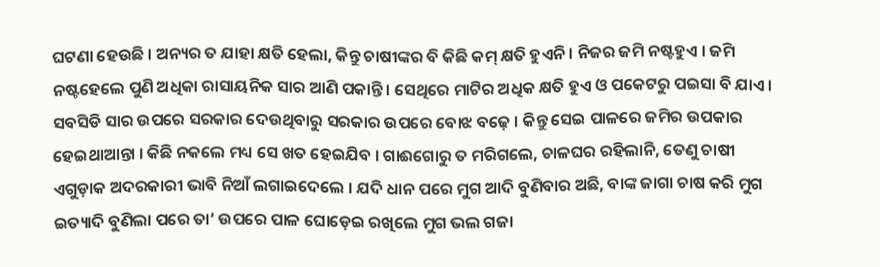ଘଟଣା ହେଉଛି । ଅନ୍ୟର ତ ଯାହା କ୍ଷତି ହେଲା, କିନ୍ତୁ ଚାଷୀଙ୍କର ବି କିଛି କମ୍ କ୍ଷତି ହୁଏନି । ନିଜର ଜମି ନଷ୍ଟହୁଏ । ଜମି ନଷ୍ଟହେଲେ ପୁଣି ଅଧିକା ରାସାୟନିକ ସାର ଆଣି ପକାନ୍ତି । ସେଥିରେ ମାଟିର ଅଧିକ କ୍ଷତି ହୁଏ ଓ ପକେଟରୁ ପଇସା ବି ଯାଏ । ସବସିଡି ସାର ଉପରେ ସରକାର ଦେଉଥିବାରୁ ସରକାର ଉପରେ ବୋଝ ବଢ଼େ । କିନ୍ତୁ ସେଇ ପାଳରେ ଜମିର ଉପକାର ହେଇଥାଆନ୍ତା । କିଛି ନକଲେ ମଧ୍ୟ ସେ ଖତ ହେଇଯିବ । ଗାଈଗୋରୁ ତ ମରିଗଲେ, ଚାଳଘର ରହିଲାନି, ତେଣୁ ଚାଷୀ ଏଗୁଡ଼ାକ ଅଦରକାରୀ ଭାବି ନିଆଁ ଲଗାଇଦେଲେ । ଯଦି ଧାନ ପରେ ମୁଗ ଆଦି ବୁଣିବାର ଅଛି, ବାଙ୍କ ଜାଗା ଚାଷ କରି ମୁଗ ଇତ୍ୟାଦି ବୁଣିଲା ପରେ ତା’ ଉପରେ ପାଳ ଘୋଡ଼େଇ ରଖିଲେ ମୁଗ ଭଲ ଗଜା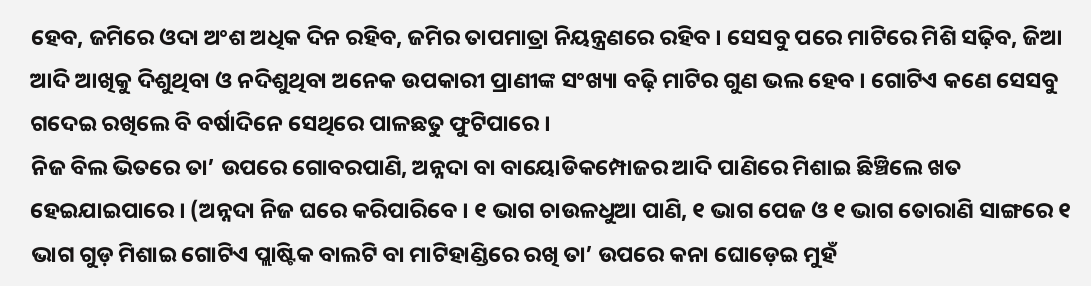ହେବ, ଜମିରେ ଓଦା ଅଂଶ ଅଧିକ ଦିନ ରହିବ, ଜମିର ତାପମାତ୍ରା ନିୟନ୍ତ୍ରଣରେ ରହିବ । ସେସବୁ ପରେ ମାଟିରେ ମିଶି ସଢ଼ିବ, ଜିଆ ଆଦି ଆଖିକୁ ଦିଶୁଥିବା ଓ ନଦିଶୁଥିବା ଅନେକ ଉପକାରୀ ପ୍ରାଣୀଙ୍କ ସଂଖ୍ୟା ବଢ଼ି ମାଟିର ଗୁଣ ଭଲ ହେବ । ଗୋଟିଏ କଣେ ସେସବୁ ଗଦେଇ ରଖିଲେ ବି ବର୍ଷାଦିନେ ସେଥିରେ ପାଳଛତୁ ଫୁଟିପାରେ ।
ନିଜ ବିଲ ଭିତରେ ତା’ ଉପରେ ଗୋବରପାଣି, ଅନ୍ନଦା ବା ବାୟୋଡିକମ୍ପୋଜର ଆଦି ପାଣିରେ ମିଶାଇ ଛିଞ୍ଚିଲେ ଖତ ହେଇଯାଇପାରେ । (ଅନ୍ନଦା ନିଜ ଘରେ କରିପାରିବେ । ୧ ଭାଗ ଚାଉଳଧୁଆ ପାଣି, ୧ ଭାଗ ପେଜ ଓ ୧ ଭାଗ ତୋରାଣି ସାଙ୍ଗରେ ୧ ଭାଗ ଗୁଡ଼ ମିଶାଇ ଗୋଟିଏ ପ୍ଲାଷ୍ଟିକ ବାଲଟି ବା ମାଟିହାଣ୍ଡିରେ ରଖି ତା’ ଉପରେ କନା ଘୋଡ଼େଇ ମୁହଁ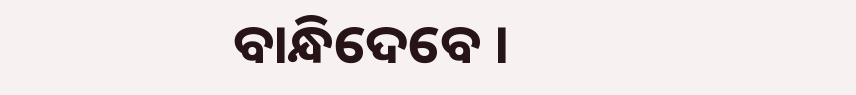ବାନ୍ଧିଦେବେ ।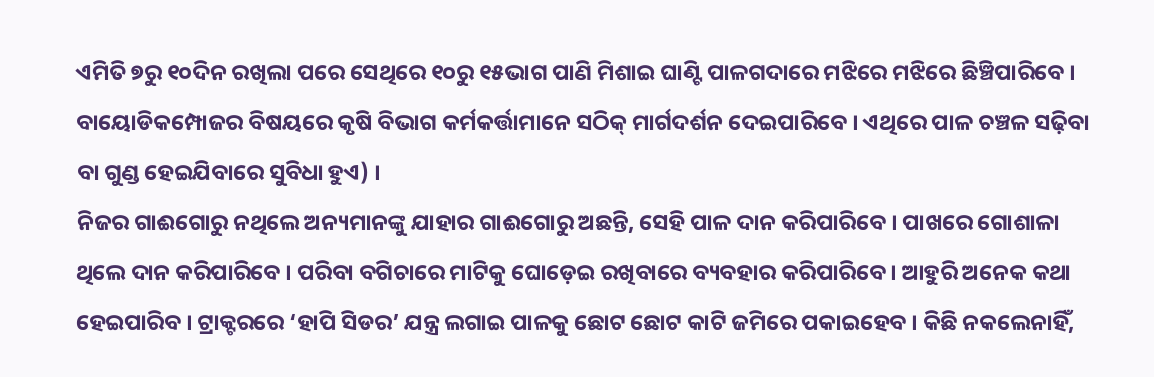ଏମିତି ୭ରୁ ୧୦ଦିନ ରଖିଲା ପରେ ସେଥିରେ ୧୦ରୁ ୧୫ଭାଗ ପାଣି ମିଶାଇ ଘାଣ୍ଟି ପାଳଗଦାରେ ମଝିରେ ମଝିରେ ଛିଞ୍ଚିପାରିବେ । ବାୟୋଡିକମ୍ପୋଜର ବିଷୟରେ କୃଷି ବିଭାଗ କର୍ମକର୍ତ୍ତାମାନେ ସଠିକ୍ ମାର୍ଗଦର୍ଶନ ଦେଇପାରିବେ । ଏଥିରେ ପାଳ ଚଞ୍ଚଳ ସଢ଼ିବା ବା ଗୁଣ୍ଡ ହେଇଯିବାରେ ସୁବିଧା ହୁଏ) ।
ନିଜର ଗାଈଗୋରୁ ନଥିଲେ ଅନ୍ୟମାନଙ୍କୁ ଯାହାର ଗାଈଗୋରୁ ଅଛନ୍ତି, ସେହି ପାଳ ଦାନ କରିପାରିବେ । ପାଖରେ ଗୋଶାଳା ଥିଲେ ଦାନ କରିପାରିବେ । ପରିବା ବଗିଚାରେ ମାଟିକୁ ଘୋଡ଼େଇ ରଖିବାରେ ବ୍ୟବହାର କରିପାରିବେ । ଆହୁରି ଅନେକ କଥା ହେଇପାରିବ । ଟ୍ରାକ୍ଟରରେ ‘ହାପି ସିଡର’ ଯନ୍ତ୍ର ଲଗାଇ ପାଳକୁ ଛୋଟ ଛୋଟ କାଟି ଜମିରେ ପକାଇହେବ । କିଛି ନକଲେନାହିଁ,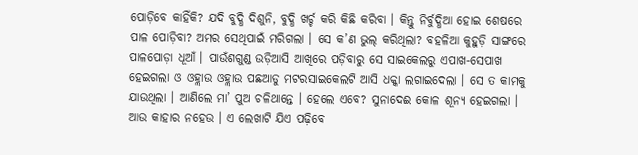ପୋଡ଼ିବେ କାହିଁକି? ଯଦି ବୁଦ୍ଧି ଦିଶୁନି, ବୁଦ୍ଧି ଖର୍ଚ୍ଚ କରି କିଛି କରିବା । କିନ୍ତୁ ନିର୍ବୁଦ୍ଧିଆ ହୋଇ ଶେଷରେ ପାଳ ପୋଡ଼ିବା? ଅମର ସେଥିପାଇଁ ମରିଗଲା । ସେ କ’ଣ ଭୁଲ୍ କରିଥିଲା? ବହଳିଆ କୁହୁଡ଼ି ସାଙ୍ଗରେ ପାଳପୋଡ଼ା ଧୂଆଁ । ପାଉଁଶଗୁଣ୍ଡ ଉଡ଼ିଆସି ଆଖିରେ ପଡ଼ିବାରୁ ସେ ସାଇକେଲରୁ ଏପାଖ-ସେପାଖ ହେଇଗଲା ଓ ଓହ୍ଲାଉ ଓହ୍ଲାଉ ପଛଆଡୁ ମଟରସାଇକେଲଟି ଆସି ଧକ୍କା ଲଗାଇଦେଲା । ସେ ତ କାମକୁ ଯାଉଥିଲା । ଆଣିଲେ ମା’ ପୁଅ ଚଳିଥାନ୍ତେ । ହେଲେ ଏବେ? ସୁନାଦେଈ କୋଳ ଶୂନ୍ୟ ହେଇଗଲା । ଆଉ କାହାର ନହେଉ । ଏ ଲେଖାଟି ଯିଏ ପଢ଼ିବେ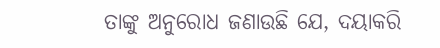ତାଙ୍କୁ ଅନୁରୋଧ ଜଣାଉଛି ଯେ, ଦୟାକରି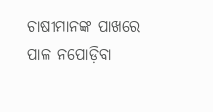ଚାଷୀମାନଙ୍କ ପାଖରେ ପାଳ ନପୋଡ଼ିବା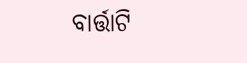ବାର୍ତ୍ତାଟି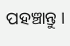ପହଞ୍ଚାନ୍ତୁ ।